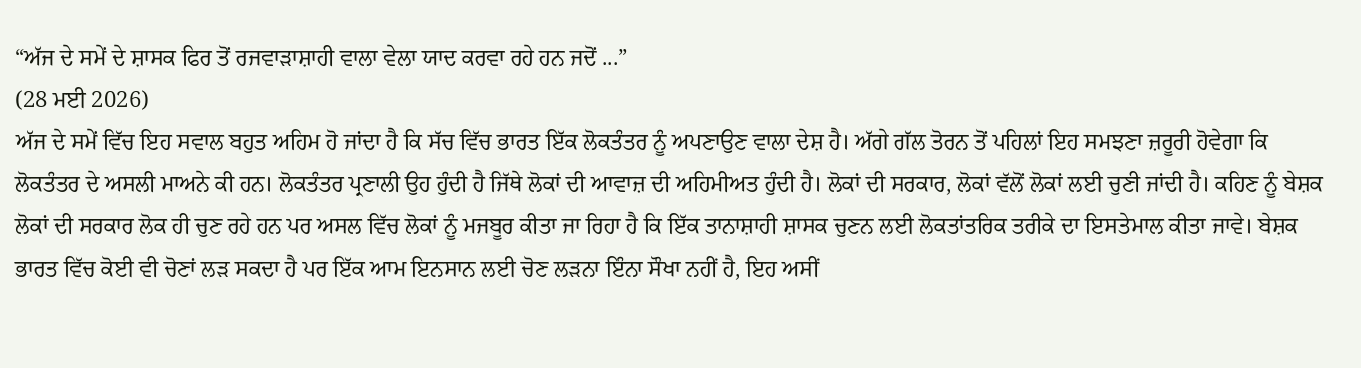“ਅੱਜ ਦੇ ਸਮੇਂ ਦੇ ਸ਼ਾਸਕ ਫਿਰ ਤੋਂ ਰਜਵਾੜਾਸ਼ਾਹੀ ਵਾਲਾ ਵੇਲਾ ਯਾਦ ਕਰਵਾ ਰਹੇ ਹਨ ਜਦੋਂ ...”
(28 ਮਈ 2026)
ਅੱਜ ਦੇ ਸਮੇਂ ਵਿੱਚ ਇਹ ਸਵਾਲ ਬਹੁਤ ਅਹਿਮ ਹੋ ਜਾਂਦਾ ਹੈ ਕਿ ਸੱਚ ਵਿੱਚ ਭਾਰਤ ਇੱਕ ਲੋਕਤੰਤਰ ਨੂੰ ਅਪਣਾਉਣ ਵਾਲਾ ਦੇਸ਼ ਹੈ। ਅੱਗੇ ਗੱਲ ਤੋਰਨ ਤੋਂ ਪਹਿਲਾਂ ਇਹ ਸਮਝਣਾ ਜ਼ਰੂਰੀ ਹੋਵੇਗਾ ਕਿ ਲੋਕਤੰਤਰ ਦੇ ਅਸਲੀ ਮਾਅਨੇ ਕੀ ਹਨ। ਲੋਕਤੰਤਰ ਪ੍ਰਣਾਲੀ ਉਹ ਹੁੰਦੀ ਹੈ ਜਿੱਥੇ ਲੋਕਾਂ ਦੀ ਆਵਾਜ਼ ਦੀ ਅਹਿਮੀਅਤ ਹੁੰਦੀ ਹੈ। ਲੋਕਾਂ ਦੀ ਸਰਕਾਰ, ਲੋਕਾਂ ਵੱਲੋਂ ਲੋਕਾਂ ਲਈ ਚੁਣੀ ਜਾਂਦੀ ਹੈ। ਕਹਿਣ ਨੂੰ ਬੇਸ਼ਕ ਲੋਕਾਂ ਦੀ ਸਰਕਾਰ ਲੋਕ ਹੀ ਚੁਣ ਰਹੇ ਹਨ ਪਰ ਅਸਲ ਵਿੱਚ ਲੋਕਾਂ ਨੂੰ ਮਜਬੂਰ ਕੀਤਾ ਜਾ ਰਿਹਾ ਹੈ ਕਿ ਇੱਕ ਤਾਨਾਸ਼ਾਹੀ ਸ਼ਾਸਕ ਚੁਣਨ ਲਈ ਲੋਕਤਾਂਤਰਿਕ ਤਰੀਕੇ ਦਾ ਇਸਤੇਮਾਲ ਕੀਤਾ ਜਾਵੇ। ਬੇਸ਼ਕ ਭਾਰਤ ਵਿੱਚ ਕੋਈ ਵੀ ਚੋਣਾਂ ਲੜ ਸਕਦਾ ਹੈ ਪਰ ਇੱਕ ਆਮ ਇਨਸਾਨ ਲਈ ਚੋਣ ਲੜਨਾ ਇੰਨਾ ਸੌਖਾ ਨਹੀਂ ਹੈ, ਇਹ ਅਸੀਂ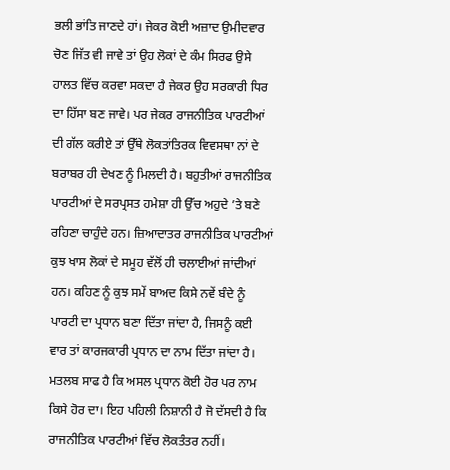ਭਲੀ ਭਾਂਤਿ ਜਾਣਦੇ ਹਾਂ। ਜੇਕਰ ਕੋਈ ਅਜ਼ਾਦ ਉਮੀਦਵਾਰ ਚੋਣ ਜਿੱਤ ਵੀ ਜਾਵੇ ਤਾਂ ਉਹ ਲੋਕਾਂ ਦੇ ਕੰਮ ਸਿਰਫ ਉਸੇ ਹਾਲਤ ਵਿੱਚ ਕਰਵਾ ਸਕਦਾ ਹੈ ਜੇਕਰ ਉਹ ਸਰਕਾਰੀ ਧਿਰ ਦਾ ਹਿੱਸਾ ਬਣ ਜਾਵੇ। ਪਰ ਜੇਕਰ ਰਾਜਨੀਤਿਕ ਪਾਰਟੀਆਂ ਦੀ ਗੱਲ ਕਰੀਏ ਤਾਂ ਉੱਥੇ ਲੋਕਤਾਂਤਿਰਕ ਵਿਵਸਥਾ ਨਾਂ ਦੇ ਬਰਾਬਰ ਹੀ ਦੇਖਣ ਨੂੰ ਮਿਲਦੀ ਹੈ। ਬਹੁਤੀਆਂ ਰਾਜਨੀਤਿਕ ਪਾਰਟੀਆਂ ਦੇ ਸਰਪ੍ਰਸਤ ਹਮੇਸ਼ਾ ਹੀ ਉੱਚ ਅਹੁਦੇ ’ਤੇ ਬਣੇ ਰਹਿਣਾ ਚਾਹੁੰਦੇ ਹਨ। ਜ਼ਿਆਦਾਤਰ ਰਾਜਨੀਤਿਕ ਪਾਰਟੀਆਂ ਕੁਝ ਖਾਸ ਲੋਕਾਂ ਦੇ ਸਮੂਹ ਵੱਲੋਂ ਹੀ ਚਲਾਈਆਂ ਜਾਂਦੀਆਂ ਹਨ। ਕਹਿਣ ਨੂੰ ਕੁਝ ਸਮੇਂ ਬਾਅਦ ਕਿਸੇ ਨਵੇਂ ਬੰਦੇ ਨੂੰ ਪਾਰਟੀ ਦਾ ਪ੍ਰਧਾਨ ਬਣਾ ਦਿੱਤਾ ਜਾਂਦਾ ਹੈ, ਜਿਸਨੂੰ ਕਈ ਵਾਰ ਤਾਂ ਕਾਰਜਕਾਰੀ ਪ੍ਰਧਾਨ ਦਾ ਨਾਮ ਦਿੱਤਾ ਜਾਂਦਾ ਹੈ। ਮਤਲਬ ਸਾਫ ਹੈ ਕਿ ਅਸਲ ਪ੍ਰਧਾਨ ਕੋਈ ਹੋਰ ਪਰ ਨਾਮ ਕਿਸੇ ਹੋਰ ਦਾ। ਇਹ ਪਹਿਲੀ ਨਿਸ਼ਾਨੀ ਹੈ ਜੋ ਦੱਸਦੀ ਹੈ ਕਿ ਰਾਜਨੀਤਿਕ ਪਾਰਟੀਆਂ ਵਿੱਚ ਲੋਕਤੰਤਰ ਨਹੀਂ।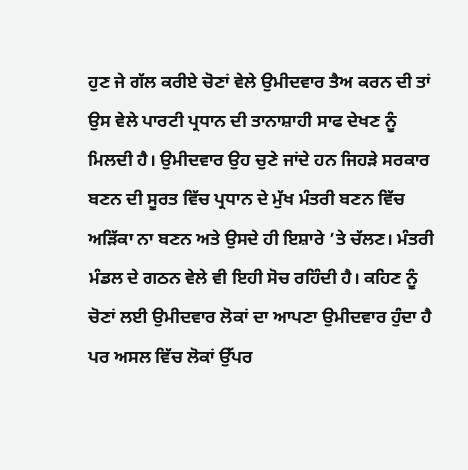ਹੁਣ ਜੇ ਗੱਲ ਕਰੀਏ ਚੋਣਾਂ ਵੇਲੇ ਉਮੀਦਵਾਰ ਤੈਅ ਕਰਨ ਦੀ ਤਾਂ ਉਸ ਵੇਲੇ ਪਾਰਟੀ ਪ੍ਰਧਾਨ ਦੀ ਤਾਨਾਸ਼ਾਹੀ ਸਾਫ ਦੇਖਣ ਨੂੰ ਮਿਲਦੀ ਹੈ। ਉਮੀਦਵਾਰ ਉਹ ਚੁਣੇ ਜਾਂਦੇ ਹਨ ਜਿਹੜੇ ਸਰਕਾਰ ਬਣਨ ਦੀ ਸੂਰਤ ਵਿੱਚ ਪ੍ਰਧਾਨ ਦੇ ਮੁੱਖ ਮੰਤਰੀ ਬਣਨ ਵਿੱਚ ਅੜਿੱਕਾ ਨਾ ਬਣਨ ਅਤੇ ਉਸਦੇ ਹੀ ਇਸ਼ਾਰੇ ’ਤੇ ਚੱਲਣ। ਮੰਤਰੀ ਮੰਡਲ ਦੇ ਗਠਨ ਵੇਲੇ ਵੀ ਇਹੀ ਸੋਚ ਰਹਿੰਦੀ ਹੈ। ਕਹਿਣ ਨੂੰ ਚੋਣਾਂ ਲਈ ਉਮੀਦਵਾਰ ਲੋਕਾਂ ਦਾ ਆਪਣਾ ਉਮੀਦਵਾਰ ਹੁੰਦਾ ਹੈ ਪਰ ਅਸਲ ਵਿੱਚ ਲੋਕਾਂ ਉੱਪਰ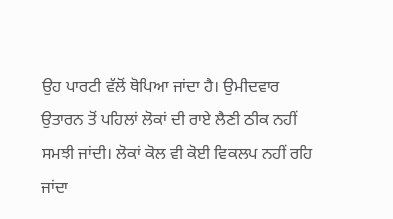ਉਹ ਪਾਰਟੀ ਵੱਲੋਂ ਥੋਪਿਆ ਜਾਂਦਾ ਹੈ। ਉਮੀਦਵਾਰ ਉਤਾਰਨ ਤੋਂ ਪਹਿਲਾਂ ਲੋਕਾਂ ਦੀ ਰਾਏ ਲੈਣੀ ਠੀਕ ਨਹੀਂ ਸਮਝੀ ਜਾਂਦੀ। ਲੋਕਾਂ ਕੋਲ ਵੀ ਕੋਈ ਵਿਕਲਪ ਨਹੀਂ ਰਹਿ ਜਾਂਦਾ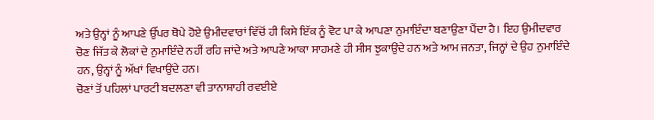ਅਤੇ ਉਨ੍ਹਾਂ ਨੂੰ ਆਪਣੇ ਉੱਪਰ ਥੋਪੇ ਹੋਏ ਉਮੀਦਵਾਰਾਂ ਵਿੱਚੋਂ ਹੀ ਕਿਸੇ ਇੱਕ ਨੂੰ ਵੋਟ ਪਾ ਕੇ ਆਪਣਾ ਨੁਮਾਇੰਦਾ ਬਣਾਉਣਾ ਪੈਂਦਾ ਹੈ। ਇਹ ਉਮੀਦਵਾਰ ਚੋਣ ਜਿੱਤ ਕੇ ਲੋਕਾਂ ਦੇ ਨੁਮਾਇੰਦੇ ਨਹੀਂ ਰਹਿ ਜਾਂਦੇ ਅਤੇ ਆਪਣੇ ਆਕਾ ਸਾਹਮਣੇ ਹੀ ਸੀਸ ਝੁਕਾਉਂਦੇ ਹਨ ਅਤੇ ਆਮ ਜਨਤਾ, ਜਿਨ੍ਹਾਂ ਦੇ ਉਹ ਨੁਮਾਇੰਦੇ ਹਨ, ਉਨ੍ਹਾਂ ਨੂੰ ਅੱਖਾਂ ਵਿਖਾਉਂਦੇ ਹਨ।
ਚੋਣਾਂ ਤੋਂ ਪਹਿਲਾਂ ਪਾਰਟੀ ਬਦਲਣਾ ਵੀ ਤਾਨਾਸ਼ਾਹੀ ਰਵਈਏ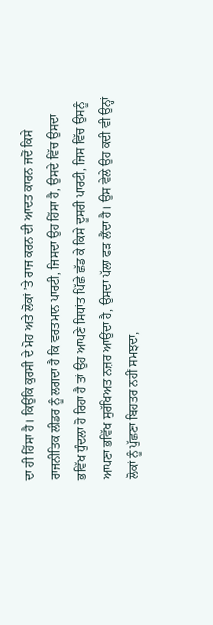ਦਾ ਹੀ ਹਿੱਸਾ ਹੈ। ਕਿਉਂਕਿ ਕੁਰਸੀ ਦੇ ਮੋਹ ਅਤੇ ਲੋਕਾਂ ’ਤੇ ਰਾਜ ਕਰਨ ਦੀ ਆਦਤ ਕਾਰਨ ਜਦੋਂ ਕਿਸੇ ਰਾਜਨੀਤਿਕ ਲੀਡਰ ਨੂੰ ਲਗਦਾ ਹੈ ਕਿ ਵਰਤਮਾਨ ਪਾਰਟੀ, ਜਿਸਦਾ ਉਹ ਹਿੱਸਾ ਹੈ, ਉਸਦੇ ਵਿੱਚ ਉਸਦਾ ਭਵਿੱਖ ਧੁੰਦਲਾ ਹੋ ਰਿਹਾ ਹੈ ਤਾਂ ਉਹ ਆਪਣੇ ਸਿਧਾਂਤ ਪਿੱਛੇ ਛੱਡ ਕੇ ਕਿਸੇ ਦੂਸਰੀ ਪਾਰਟੀ, ਜਿਸ ਵਿੱਚ ਉਸਨੂੰ ਆਪਣਾ ਭਵਿੱਖ ਸੁਰੱਖਿਅਤ ਨਜ਼ਰ ਆਉਂਦਾ ਹੈ, ਉਸਦਾ ਪੱਲਾ ਫੜ ਲੈਂਦਾ ਹੈ। ਉਸ ਵੇਲੇ ਉਹ ਕਦੀ ਵੀ ਉਨ੍ਹਾਂ ਲੋਕਾਂ ਨੂੰ ਪੁੱਛਣਾ ਬਿਹਤਰ ਨਹੀਂ ਸਮਝਦਾ,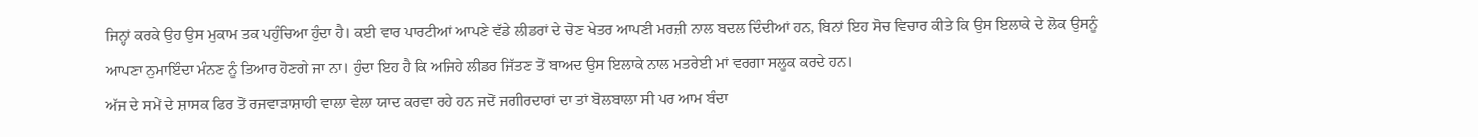ਜਿਨ੍ਹਾਂ ਕਰਕੇ ਉਹ ਉਸ ਮੁਕਾਮ ਤਕ ਪਹੁੰਚਿਆ ਹੁੰਦਾ ਹੈ। ਕਈ ਵਾਰ ਪਾਰਟੀਆਂ ਆਪਣੇ ਵੱਡੇ ਲੀਡਰਾਂ ਦੇ ਚੋਣ ਖੇਤਰ ਆਪਣੀ ਮਰਜ਼ੀ ਨਾਲ ਬਦਲ ਦਿੰਦੀਆਂ ਹਨ, ਬਿਨਾਂ ਇਹ ਸੋਚ ਵਿਚਾਰ ਕੀਤੇ ਕਿ ਉਸ ਇਲਾਕੇ ਦੇ ਲੋਕ ਉਸਨੂੰ ਆਪਣਾ ਨੁਮਾਇੰਦਾ ਮੰਨਣ ਨੂੰ ਤਿਆਰ ਹੋਣਗੇ ਜਾ ਨਾ। ਹੁੰਦਾ ਇਹ ਹੈ ਕਿ ਅਜਿਹੇ ਲੀਡਰ ਜਿੱਤਣ ਤੋਂ ਬਾਅਦ ਉਸ ਇਲਾਕੇ ਨਾਲ ਮਤਰੇਈ ਮਾਂ ਵਰਗਾ ਸਲੂਕ ਕਰਦੇ ਹਨ।
ਅੱਜ ਦੇ ਸਮੇਂ ਦੇ ਸ਼ਾਸਕ ਫਿਰ ਤੋਂ ਰਜਵਾੜਾਸ਼ਾਹੀ ਵਾਲਾ ਵੇਲਾ ਯਾਦ ਕਰਵਾ ਰਹੇ ਹਨ ਜਦੋਂ ਜਗੀਰਦਾਰਾਂ ਦਾ ਤਾਂ ਬੋਲਬਾਲਾ ਸੀ ਪਰ ਆਮ ਬੰਦਾ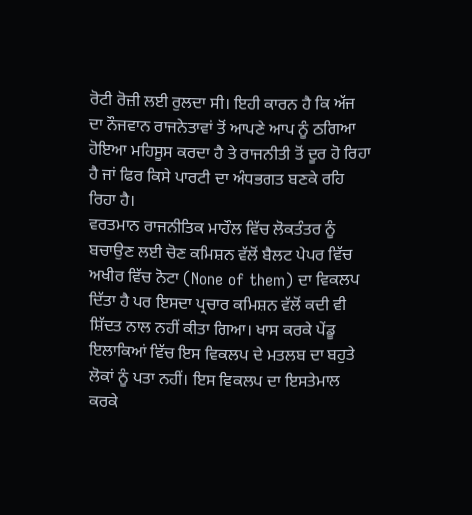ਰੋਟੀ ਰੋਜ਼ੀ ਲਈ ਰੁਲਦਾ ਸੀ। ਇਹੀ ਕਾਰਨ ਹੈ ਕਿ ਅੱਜ ਦਾ ਨੌਜਵਾਨ ਰਾਜਨੇਤਾਵਾਂ ਤੋਂ ਆਪਣੇ ਆਪ ਨੂੰ ਠਗਿਆ ਹੋਇਆ ਮਹਿਸੂਸ ਕਰਦਾ ਹੈ ਤੇ ਰਾਜਨੀਤੀ ਤੋਂ ਦੂਰ ਹੋ ਰਿਹਾ ਹੈ ਜਾਂ ਫਿਰ ਕਿਸੇ ਪਾਰਟੀ ਦਾ ਅੰਧਭਗਤ ਬਣਕੇ ਰਹਿ ਰਿਹਾ ਹੈ।
ਵਰਤਮਾਨ ਰਾਜਨੀਤਿਕ ਮਾਹੌਲ ਵਿੱਚ ਲੋਕਤੰਤਰ ਨੂੰ ਬਚਾਉਣ ਲਈ ਚੋਣ ਕਮਿਸ਼ਨ ਵੱਲੋਂ ਬੈਲਟ ਪੇਪਰ ਵਿੱਚ ਅਖੀਰ ਵਿੱਚ ਨੋਟਾ (None of them) ਦਾ ਵਿਕਲਪ ਦਿੱਤਾ ਹੈ ਪਰ ਇਸਦਾ ਪ੍ਰਚਾਰ ਕਮਿਸ਼ਨ ਵੱਲੋਂ ਕਦੀ ਵੀ ਸ਼ਿੱਦਤ ਨਾਲ ਨਹੀਂ ਕੀਤਾ ਗਿਆ। ਖਾਸ ਕਰਕੇ ਪੇਂਡੂ ਇਲਾਕਿਆਂ ਵਿੱਚ ਇਸ ਵਿਕਲਪ ਦੇ ਮਤਲਬ ਦਾ ਬਹੁਤੇ ਲੋਕਾਂ ਨੂੰ ਪਤਾ ਨਹੀਂ। ਇਸ ਵਿਕਲਪ ਦਾ ਇਸਤੇਮਾਲ ਕਰਕੇ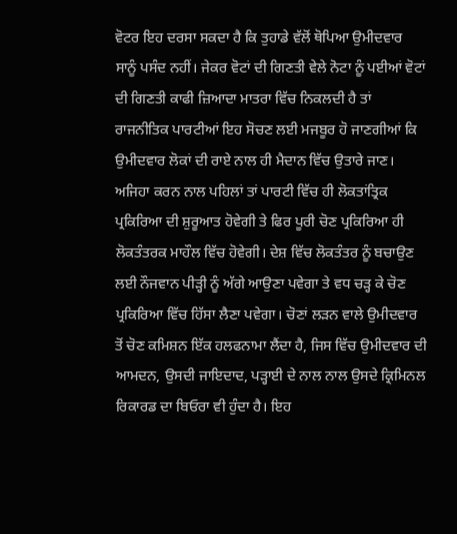ਵੋਟਰ ਇਹ ਦਰਸਾ ਸਕਦਾ ਹੈ ਕਿ ਤੁਹਾਡੇ ਵੱਲੋਂ ਥੋਪਿਆ ਉਮੀਦਵਾਰ ਸਾਨੂੰ ਪਸੰਦ ਨਹੀਂ। ਜੇਕਰ ਵੋਟਾਂ ਦੀ ਗਿਣਤੀ ਵੇਲੇ ਨੋਟਾ ਨੂੰ ਪਈਆਂ ਵੋਟਾਂ ਦੀ ਗਿਣਤੀ ਕਾਫੀ ਜ਼ਿਆਦਾ ਮਾਤਰਾ ਵਿੱਚ ਨਿਕਲਦੀ ਹੈ ਤਾਂ ਰਾਜਨੀਤਿਕ ਪਾਰਟੀਆਂ ਇਹ ਸੋਚਣ ਲਈ ਮਜਬੂਰ ਹੋ ਜਾਣਗੀਆਂ ਕਿ ਉਮੀਦਵਾਰ ਲੋਕਾਂ ਦੀ ਰਾਏ ਨਾਲ ਹੀ ਮੈਦਾਨ ਵਿੱਚ ਉਤਾਰੇ ਜਾਣ। ਅਜਿਹਾ ਕਰਨ ਨਾਲ ਪਹਿਲਾਂ ਤਾਂ ਪਾਰਟੀ ਵਿੱਚ ਹੀ ਲੋਕਤਾਂਤ੍ਰਿਕ ਪ੍ਰਕਿਰਿਆ ਦੀ ਸ਼ੁਰੂਆਤ ਹੋਵੇਗੀ ਤੇ ਫਿਰ ਪੂਰੀ ਚੋਣ ਪ੍ਰਕਿਰਿਆ ਹੀ ਲੋਕਤੰਤਰਕ ਮਾਹੌਲ ਵਿੱਚ ਹੋਵੇਗੀ। ਦੇਸ਼ ਵਿੱਚ ਲੋਕਤੰਤਰ ਨੂੰ ਬਚਾਉਣ ਲਈ ਨੌਜਵਾਨ ਪੀੜ੍ਹੀ ਨੂੰ ਅੱਗੇ ਆਉਣਾ ਪਵੇਗਾ ਤੇ ਵਧ ਚੜ੍ਹ ਕੇ ਚੋਣ ਪ੍ਰਕਿਰਿਆ ਵਿੱਚ ਹਿੱਸਾ ਲੈਣਾ ਪਵੇਗਾ। ਚੋਣਾਂ ਲੜਨ ਵਾਲੇ ਉਮੀਦਵਾਰ ਤੋਂ ਚੋਣ ਕਮਿਸ਼ਨ ਇੱਕ ਹਲਫਨਾਮਾ ਲੈਂਦਾ ਹੈ, ਜਿਸ ਵਿੱਚ ਉਮੀਦਵਾਰ ਦੀ ਆਮਦਨ, ਉਸਦੀ ਜਾਇਦਾਦ, ਪੜ੍ਹਾਈ ਦੇ ਨਾਲ ਨਾਲ ਉਸਦੇ ਕ੍ਰਿਮਿਨਲ ਰਿਕਾਰਡ ਦਾ ਬਿਓਰਾ ਵੀ ਹੁੰਦਾ ਹੈ। ਇਹ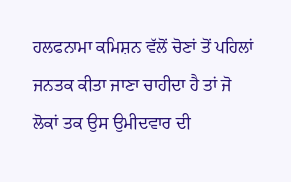ਹਲਫਨਾਮਾ ਕਮਿਸ਼ਨ ਵੱਲੋਂ ਚੋਣਾਂ ਤੋਂ ਪਹਿਲਾਂ ਜਨਤਕ ਕੀਤਾ ਜਾਣਾ ਚਾਹੀਦਾ ਹੈ ਤਾਂ ਜੋ ਲੋਕਾਂ ਤਕ ਉਸ ਉਮੀਦਵਾਰ ਦੀ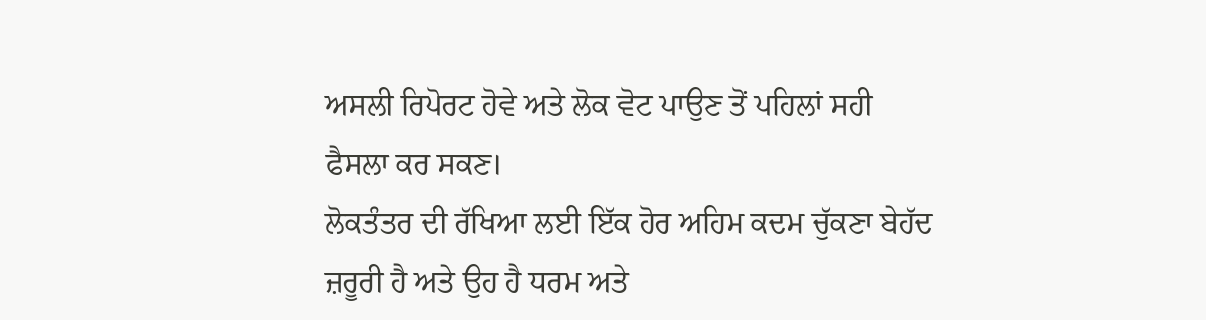ਅਸਲੀ ਰਿਪੋਰਟ ਹੋਵੇ ਅਤੇ ਲੋਕ ਵੋਟ ਪਾਉਣ ਤੋਂ ਪਹਿਲਾਂ ਸਹੀ ਫੈਸਲਾ ਕਰ ਸਕਣ।
ਲੋਕਤੰਤਰ ਦੀ ਰੱਖਿਆ ਲਈ ਇੱਕ ਹੋਰ ਅਹਿਮ ਕਦਮ ਚੁੱਕਣਾ ਬੇਹੱਦ ਜ਼ਰੂਰੀ ਹੈ ਅਤੇ ਉਹ ਹੈ ਧਰਮ ਅਤੇ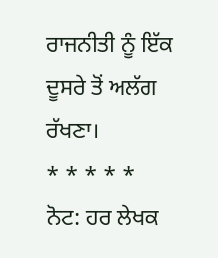ਰਾਜਨੀਤੀ ਨੂੰ ਇੱਕ ਦੂਸਰੇ ਤੋਂ ਅਲੱਗ ਰੱਖਣਾ।
* * * * *
ਨੋਟ: ਹਰ ਲੇਖਕ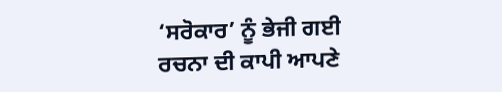‘ਸਰੋਕਾਰ’ ਨੂੰ ਭੇਜੀ ਗਈ ਰਚਨਾ ਦੀ ਕਾਪੀ ਆਪਣੇ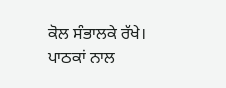ਕੋਲ ਸੰਭਾਲਕੇ ਰੱਖੇ।
ਪਾਠਕਾਂ ਨਾਲ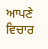ਆਪਣੇ ਵਿਚਾਰ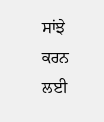ਸਾਂਝੇ ਕਰਨ ਲਈ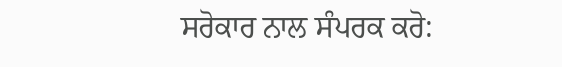ਸਰੋਕਾਰ ਨਾਲ ਸੰਪਰਕ ਕਰੋ: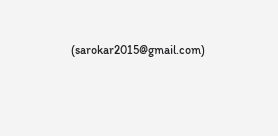(sarokar2015@gmail.com)